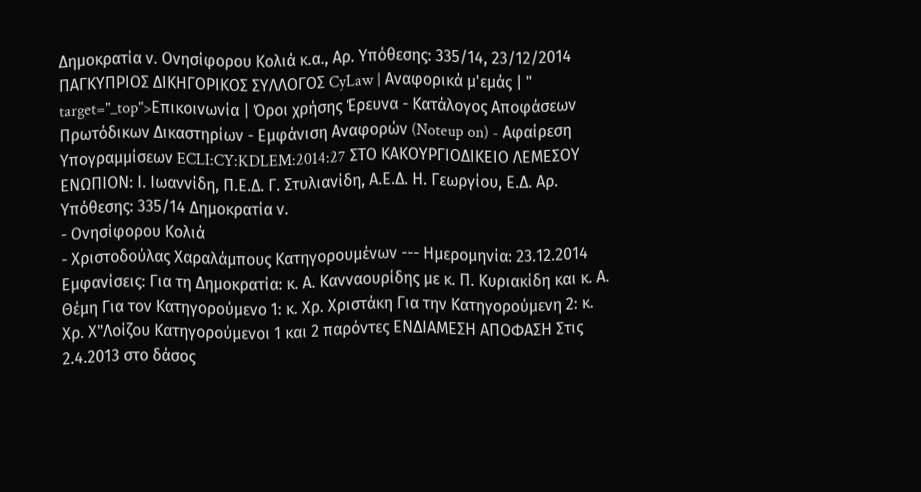Δημοκρατία ν. Ονησίφορου Κολιά κ.α., Αρ. Υπόθεσης: 335/14, 23/12/2014 ΠΑΓΚΥΠΡΙΟΣ ΔΙΚΗΓΟΡΙΚΟΣ ΣΥΛΛΟΓΟΣ CyLaw | Αναφορικά μ'εμάς | " target="_top">Επικοινωνία | Όροι χρήσης Έρευνα - Κατάλογος Αποφάσεων Πρωτόδικων Δικαστηρίων - Εμφάνιση Αναφορών (Noteup on) - Αφαίρεση Υπογραμμίσεων ECLI:CY:KDLEM:2014:27 ΣΤΟ ΚΑΚΟΥΡΓΙΟΔΙΚΕΙΟ ΛΕΜΕΣΟΥ ΕΝΩΠΙΟΝ: Ι. Ιωαννίδη, Π.Ε.Δ. Γ. Στυλιανίδη, Α.Ε.Δ. Η. Γεωργίου, Ε.Δ. Αρ. Υπόθεσης: 335/14 Δημοκρατία ν.
- Ονησίφορου Κολιά
- Χριστοδούλας Χαραλάμπους Κατηγορουμένων --- Ημερομηνία: 23.12.2014 Εμφανίσεις: Για τη Δημοκρατία: κ. Α. Κανναουρίδης με κ. Π. Κυριακίδη και κ. Α. Θέμη Για τον Κατηγορούμενο 1: κ. Χρ. Χριστάκη Για την Κατηγορούμενη 2: κ. Χρ. Χ"Λοίζου Κατηγορούμενοι 1 και 2 παρόντες ΕΝΔΙΑΜΕΣΗ ΑΠΟΦΑΣΗ Στις 2.4.2013 στο δάσος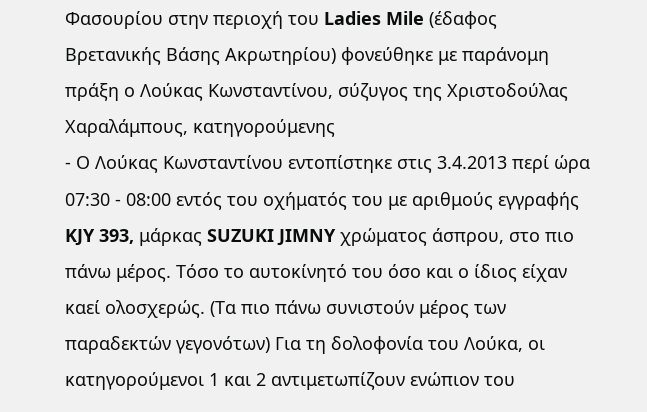Φασουρίου στην περιοχή του Ladies Mile (έδαφος Βρετανικής Βάσης Ακρωτηρίου) φονεύθηκε με παράνομη πράξη ο Λούκας Κωνσταντίνου, σύζυγος της Χριστοδούλας Χαραλάμπους, κατηγορούμενης
- Ο Λούκας Κωνσταντίνου εντοπίστηκε στις 3.4.2013 περί ώρα 07:30 - 08:00 εντός του οχήματός του με αριθμούς εγγραφής KJY 393, μάρκας SUZUKI JIMNY χρώματος άσπρου, στο πιο πάνω μέρος. Τόσο το αυτοκίνητό του όσο και ο ίδιος είχαν καεί ολοσχερώς. (Τα πιο πάνω συνιστούν μέρος των παραδεκτών γεγονότων) Για τη δολοφονία του Λούκα, οι κατηγορούμενοι 1 και 2 αντιμετωπίζουν ενώπιον του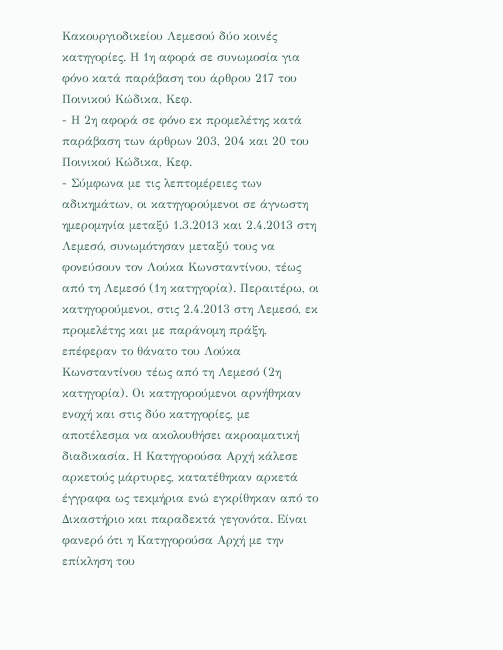Κακουργιοδικείου Λεμεσού δύο κοινές κατηγορίες. Η 1η αφορά σε συνωμοσία για φόνο κατά παράβαση του άρθρου 217 του Ποινικού Κώδικα, Κεφ.
- Η 2η αφορά σε φόνο εκ προμελέτης κατά παράβαση των άρθρων 203, 204 και 20 του Ποινικού Κώδικα, Κεφ.
- Σύμφωνα με τις λεπτομέρειες των αδικημάτων, οι κατηγορούμενοι σε άγνωστη ημερομηνία μεταξύ 1.3.2013 και 2.4.2013 στη Λεμεσό, συνωμότησαν μεταξύ τους να φονεύσουν τον Λούκα Κωνσταντίνου, τέως από τη Λεμεσό (1η κατηγορία). Περαιτέρω, οι κατηγορούμενοι, στις 2.4.2013 στη Λεμεσό, εκ προμελέτης και με παράνομη πράξη, επέφεραν το θάνατο του Λούκα Κωνσταντίνου τέως από τη Λεμεσό (2η κατηγορία). Οι κατηγορούμενοι αρνήθηκαν ενοχή και στις δύο κατηγορίες, με αποτέλεσμα να ακολουθήσει ακροαματική διαδικασία. Η Κατηγορούσα Αρχή κάλεσε αρκετούς μάρτυρες, κατατέθηκαν αρκετά έγγραφα ως τεκμήρια ενώ εγκρίθηκαν από το Δικαστήριο και παραδεκτά γεγονότα. Είναι φανερό ότι η Κατηγορούσα Αρχή με την επίκληση του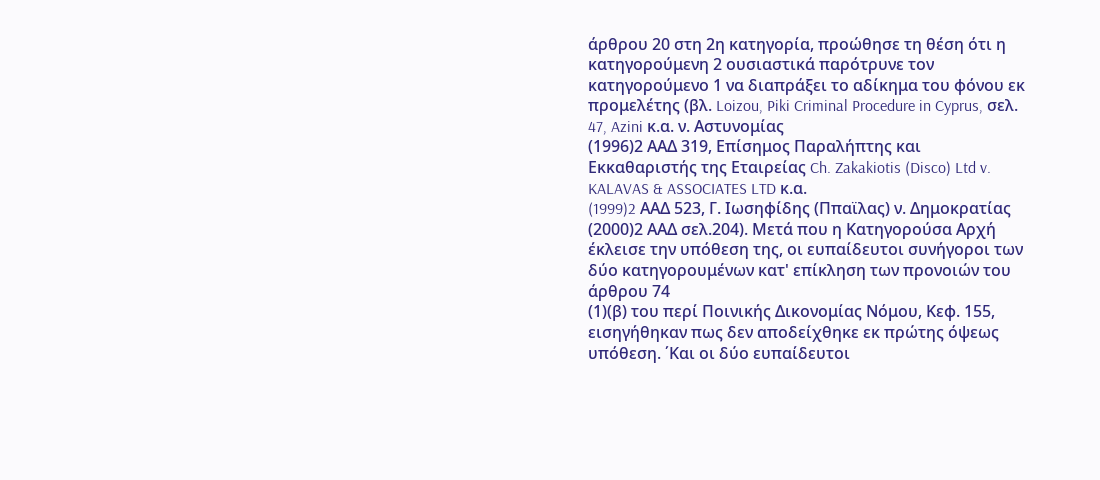άρθρου 20 στη 2η κατηγορία, προώθησε τη θέση ότι η κατηγορούμενη 2 ουσιαστικά παρότρυνε τον κατηγορούμενο 1 να διαπράξει το αδίκημα του φόνου εκ προμελέτης (βλ. Loizou, Piki Criminal Procedure in Cyprus, σελ. 47, Azini κ.α. ν. Αστυνομίας
(1996)2 ΑΑΔ 319, Επίσημος Παραλήπτης και Εκκαθαριστής της Εταιρείας Ch. Zakakiotis (Disco) Ltd v. KALAVAS & ASSOCIATES LTD κ.α.
(1999)2 AAΔ 523, Γ. Ιωσηφίδης (Ππαϊλας) ν. Δημοκρατίας
(2000)2 ΑΑΔ σελ.204). Μετά που η Κατηγορούσα Αρχή έκλεισε την υπόθεση της, οι ευπαίδευτοι συνήγοροι των δύο κατηγορουμένων κατ' επίκληση των προνοιών του άρθρου 74
(1)(β) του περί Ποινικής Δικονομίας Νόμου, Κεφ. 155, εισηγήθηκαν πως δεν αποδείχθηκε εκ πρώτης όψεως υπόθεση. ΄Και οι δύο ευπαίδευτοι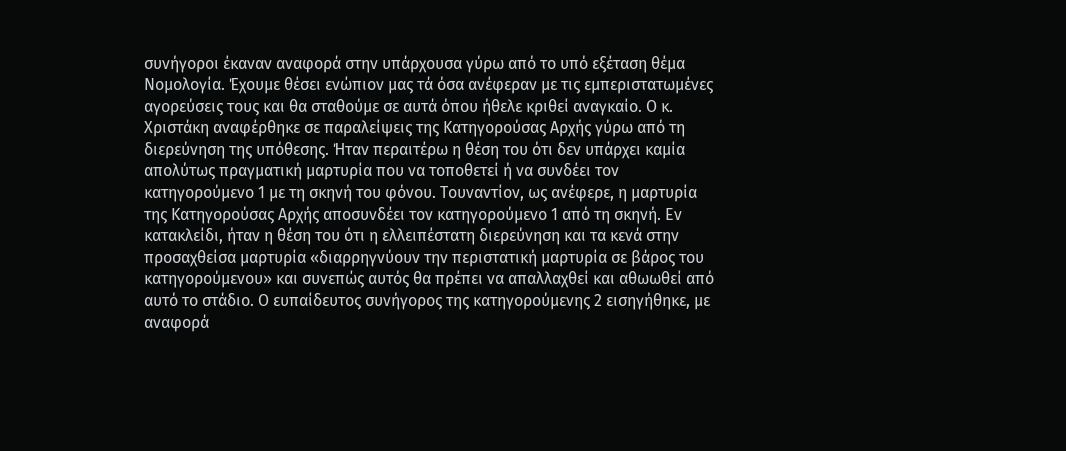συνήγοροι έκαναν αναφορά στην υπάρχουσα γύρω από το υπό εξέταση θέμα Νομολογία. Έχουμε θέσει ενώπιον μας τά όσα ανέφεραν με τις εμπεριστατωμένες αγορεύσεις τους και θα σταθούμε σε αυτά όπου ήθελε κριθεί αναγκαίο. Ο κ. Χριστάκη αναφέρθηκε σε παραλείψεις της Κατηγορούσας Αρχής γύρω από τη διερεύνηση της υπόθεσης. Ήταν περαιτέρω η θέση του ότι δεν υπάρχει καμία απολύτως πραγματική μαρτυρία που να τοποθετεί ή να συνδέει τον κατηγορούμενο 1 με τη σκηνή του φόνου. Τουναντίον, ως ανέφερε, η μαρτυρία της Κατηγορούσας Αρχής αποσυνδέει τον κατηγορούμενο 1 από τη σκηνή. Εν κατακλείδι, ήταν η θέση του ότι η ελλειπέστατη διερεύνηση και τα κενά στην προσαχθείσα μαρτυρία «διαρρηγνύουν την περιστατική μαρτυρία σε βάρος του κατηγορούμενου» και συνεπώς αυτός θα πρέπει να απαλλαχθεί και αθωωθεί από αυτό το στάδιο. Ο ευπαίδευτος συνήγορος της κατηγορούμενης 2 εισηγήθηκε, με αναφορά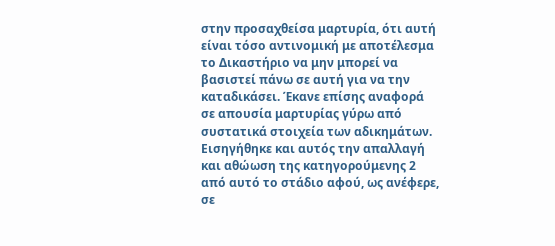στην προσαχθείσα μαρτυρία, ότι αυτή είναι τόσο αντινομική με αποτέλεσμα το Δικαστήριο να μην μπορεί να βασιστεί πάνω σε αυτή για να την καταδικάσει. Έκανε επίσης αναφορά σε απουσία μαρτυρίας γύρω από συστατικά στοιχεία των αδικημάτων. Εισηγήθηκε και αυτός την απαλλαγή και αθώωση της κατηγορούμενης 2 από αυτό το στάδιο αφού, ως ανέφερε, σε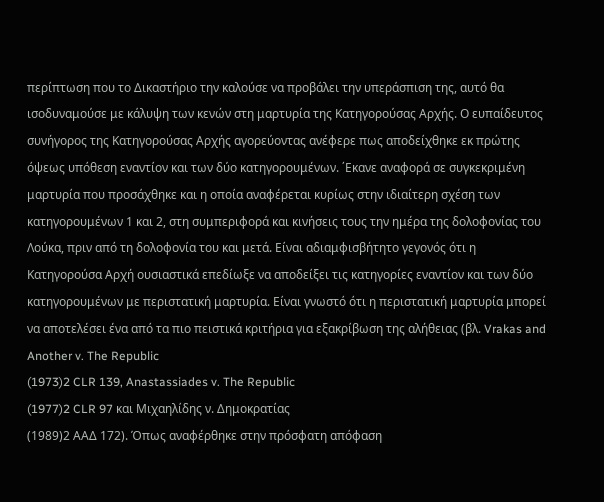περίπτωση που το Δικαστήριο την καλούσε να προβάλει την υπεράσπιση της, αυτό θα ισοδυναμούσε με κάλυψη των κενών στη μαρτυρία της Κατηγορούσας Αρχής. Ο ευπαίδευτος συνήγορος της Κατηγορούσας Αρχής αγορεύοντας ανέφερε πως αποδείχθηκε εκ πρώτης όψεως υπόθεση εναντίον και των δύο κατηγορουμένων. ΄Εκανε αναφορά σε συγκεκριμένη μαρτυρία που προσάχθηκε και η οποία αναφέρεται κυρίως στην ιδιαίτερη σχέση των κατηγορουμένων 1 και 2, στη συμπεριφορά και κινήσεις τους την ημέρα της δολοφονίας του Λούκα, πριν από τη δολοφονία του και μετά. Είναι αδιαμφισβήτητο γεγονός ότι η Κατηγορούσα Αρχή ουσιαστικά επεδίωξε να αποδείξει τις κατηγορίες εναντίον και των δύο κατηγορουμένων με περιστατική μαρτυρία. Είναι γνωστό ότι η περιστατική μαρτυρία μπορεί να αποτελέσει ένα από τα πιο πειστικά κριτήρια για εξακρίβωση της αλήθειας (βλ. Vrakas and Another v. The Republic
(1973)2 CLR 139, Anastassiades v. The Republic
(1977)2 CLR 97 και Μιχαηλίδης ν. Δημοκρατίας
(1989)2 ΑΑΔ 172). Όπως αναφέρθηκε στην πρόσφατη απόφαση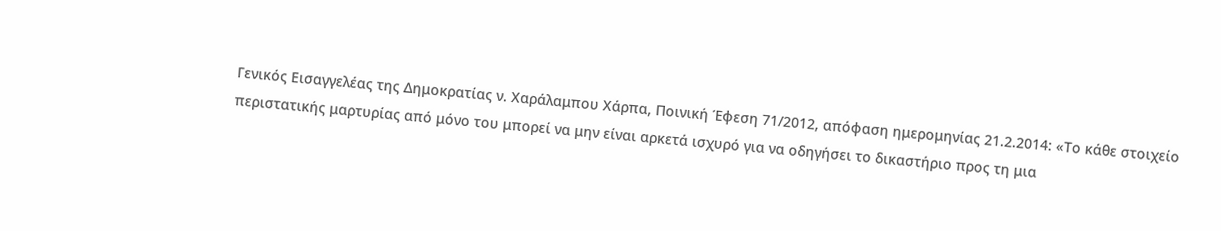Γενικός Εισαγγελέας της Δημοκρατίας ν. Χαράλαμπου Χάρπα, Ποινική Έφεση 71/2012, απόφαση ημερομηνίας 21.2.2014: «Το κάθε στοιχείο περιστατικής μαρτυρίας από μόνο του μπορεί να μην είναι αρκετά ισχυρό για να οδηγήσει το δικαστήριο προς τη μια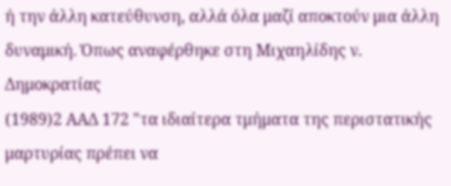ή την άλλη κατεύθυνση, αλλά όλα μαζί αποκτούν μια άλλη δυναμική. Όπως αναφέρθηκε στη Μιχαηλίδης ν. Δημοκρατίας
(1989)2 ΑΑΔ 172 "τα ιδιαίτερα τμήματα της περιστατικής μαρτυρίας πρέπει να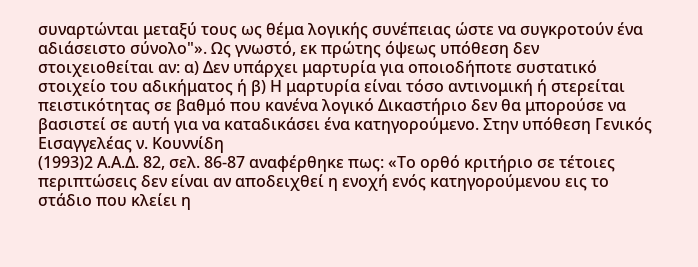συναρτώνται μεταξύ τους ως θέμα λογικής συνέπειας ώστε να συγκροτούν ένα αδιάσειστο σύνολο"». Ως γνωστό, εκ πρώτης όψεως υπόθεση δεν στοιχειοθείται αν: α) Δεν υπάρχει μαρτυρία για οποιοδήποτε συστατικό στοιχείο του αδικήματος ή β) Η μαρτυρία είναι τόσο αντινομική ή στερείται πειστικότητας σε βαθμό που κανένα λογικό Δικαστήριο δεν θα μπορούσε να βασιστεί σε αυτή για να καταδικάσει ένα κατηγορούμενο. Στην υπόθεση Γενικός Εισαγγελέας ν. Κουννίδη
(1993)2 Α.Α.Δ. 82, σελ. 86-87 αναφέρθηκε πως: «Το ορθό κριτήριο σε τέτοιες περιπτώσεις δεν είναι αν αποδειχθεί η ενοχή ενός κατηγορούμενου εις το στάδιο που κλείει η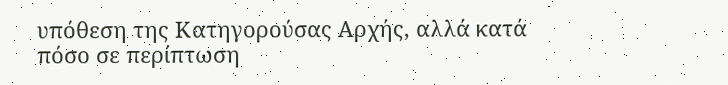υπόθεση της Κατηγορούσας Αρχής, αλλά κατά πόσο σε περίπτωση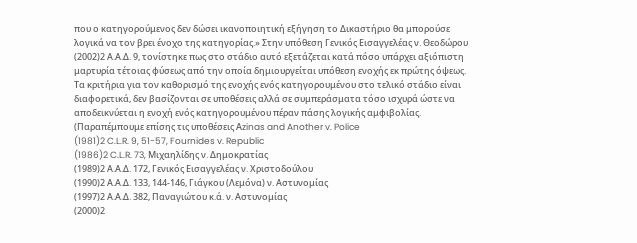που ο κατηγορούμενος δεν δώσει ικανοποιητική εξήγηση το Δικαστήριο θα μπορούσε λογικά να τον βρει ένοχο της κατηγορίας.» Στην υπόθεση Γενικός Εισαγγελέας ν. Θεοδώρου
(2002)2 Α.Α.Δ. 9, τονίστηκε πως στο στάδιο αυτό εξετάζεται κατά πόσο υπάρχει αξιόπιστη μαρτυρία τέτοιας φύσεως από την οποία δημιουργείται υπόθεση ενοχής εκ πρώτης όψεως. Τα κριτήρια για τον καθορισμό της ενοχής ενός κατηγορουμένου στο τελικό στάδιο είναι διαφορετικά, δεν βασίζονται σε υποθέσεις αλλά σε συμπεράσματα τόσο ισχυρά ώστε να αποδεικνύεται η ενοχή ενός κατηγορουμένου πέραν πάσης λογικής αμφιβολίας. (Παραπέμπουμε επίσης τις υποθέσεις Αzinas and Another v. Police
(1981)2 C.L.R. 9, 51-57, Fournides v. Republic
(1986)2 C.L.R. 73, Μιχαηλίδης ν. Δημοκρατίας
(1989)2 Α.Α.Δ. 172, Γενικός Εισαγγελέας ν. Χριστοδούλου
(1990)2 Α.Α.Δ. 133, 144-146, Γιάγκου (Λεμόνα) ν. Αστυνομίας
(1997)2 Α.Α.Δ. 382, Παναγιώτου κ.ά. ν. Αστυνομίας
(2000)2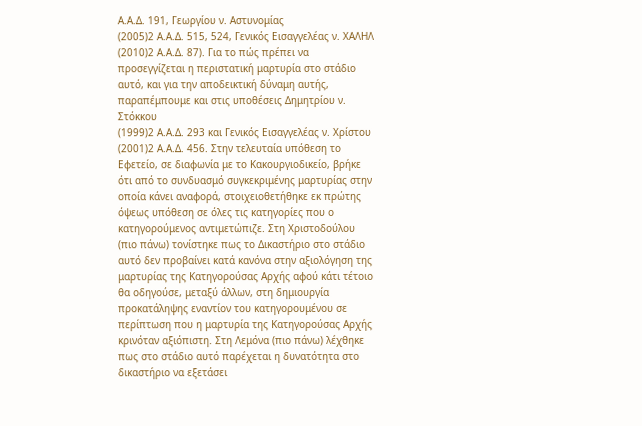Α.Α.Δ. 191, Γεωργίου ν. Αστυνομίας
(2005)2 Α.Α.Δ. 515, 524, Γενικός Εισαγγελέας ν. ΧΑΛΗΛ
(2010)2 Α.Α.Δ. 87). Για το πώς πρέπει να προσεγγίζεται η περιστατική μαρτυρία στο στάδιο αυτό, και για την αποδεικτική δύναμη αυτής, παραπέμπουμε και στις υποθέσεις Δημητρίου ν. Στόκκου
(1999)2 Α.Α.Δ. 293 και Γενικός Εισαγγελέας ν. Χρίστου
(2001)2 Α.Α.Δ. 456. Στην τελευταία υπόθεση το Εφετείο, σε διαφωνία με το Κακουργιοδικείο, βρήκε ότι από το συνδυασμό συγκεκριμένης μαρτυρίας στην οποία κάνει αναφορά, στοιχειοθετήθηκε εκ πρώτης όψεως υπόθεση σε όλες τις κατηγορίες που ο κατηγορούμενος αντιμετώπιζε. Στη Χριστοδούλου (πιο πάνω) τονίστηκε πως το Δικαστήριο στο στάδιο αυτό δεν προβαίνει κατά κανόνα στην αξιολόγηση της μαρτυρίας της Κατηγορούσας Αρχής αφού κάτι τέτοιο θα οδηγούσε, μεταξύ άλλων, στη δημιουργία προκατάληψης εναντίον του κατηγορουμένου σε περίπτωση που η μαρτυρία της Κατηγορούσας Αρχής κρινόταν αξιόπιστη. Στη Λεμόνα (πιο πάνω) λέχθηκε πως στο στάδιο αυτό παρέχεται η δυνατότητα στο δικαστήριο να εξετάσει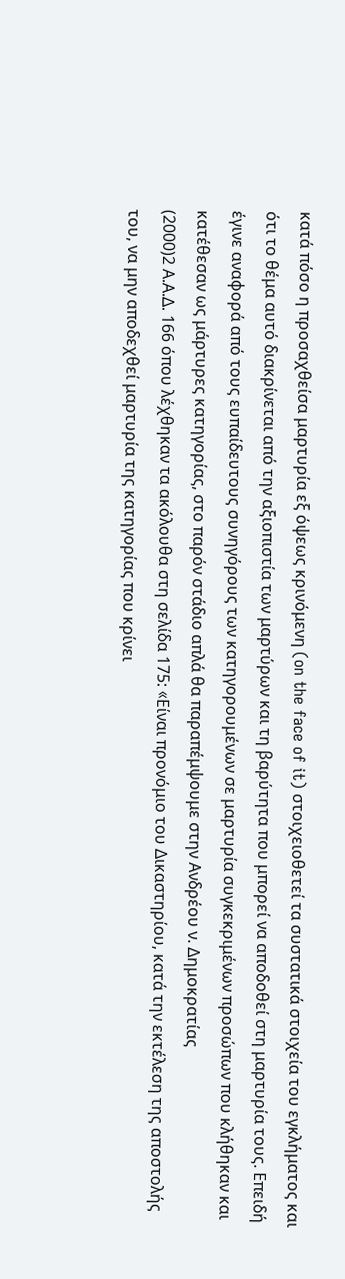κατά πόσο η προσαχθείσα μαρτυρία εξ όψεως κρινόμενη (on the face of it) στοιχειοθετεί τα συστατικά στοιχεία του εγκλήματος και ότι το θέμα αυτό διακρίνεται από την αξιοπιστία των μαρτύρων και τη βαρύτητα που μπορεί να αποδοθεί στη μαρτυρία τους. Επειδή έγινε αναφορά από τους ευπαίδευτους συνηγόρους των κατηγορουμένων σε μαρτυρία συγκεκριμένων προσώπων που κλήθηκαν και κατέθεσαν ως μάρτυρες κατηγορίας, στο παρόν στάδιο απλά θα παραπέμψουμε στην Ανδρέου ν. Δημοκρατίας
(2000)2 Α.Α.Δ. 166 όπου λέχθηκαν τα ακόλουθα στη σελίδα 175: «Eίναι προνόμιο του Δικαστηρίου, κατά την εκτέλεση της αποστολής του, να μην αποδεχθεί μαρτυρία της κατηγορίας που κρίνει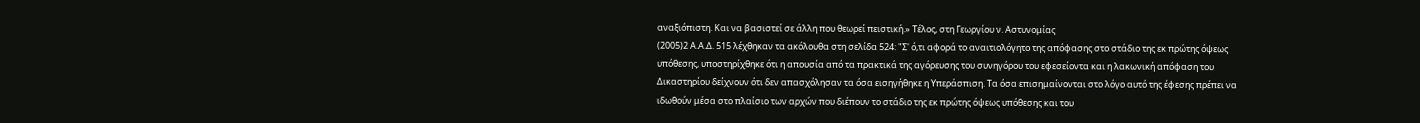αναξιόπιστη. Και να βασιστεί σε άλλη που θεωρεί πειστική.» Τέλος, στη Γεωργίου ν. Αστυνομίας
(2005)2 Α.Α.Δ. 515 λέχθηκαν τα ακόλουθα στη σελίδα 524: "Σ' ό,τι αφορά το αναιτιολόγητο της απόφασης στο στάδιο της εκ πρώτης όψεως υπόθεσης, υποστηρίχθηκε ότι η απουσία από τα πρακτικά της αγόρευσης του συνηγόρου του εφεσείοντα και η λακωνική απόφαση του Δικαστηρίου δείχνουν ότι δεν απασχόλησαν τα όσα εισηγήθηκε η Υπεράσπιση. Τα όσα επισημαίνονται στο λόγο αυτό της έφεσης πρέπει να ιδωθούν μέσα στο πλαίσιο των αρχών που διέπουν το στάδιο της εκ πρώτης όψεως υπόθεσης και του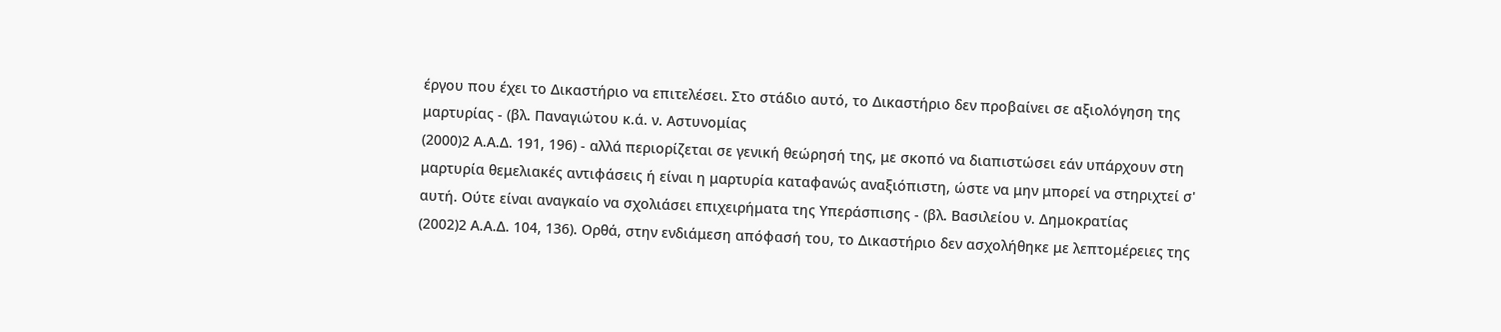έργου που έχει το Δικαστήριο να επιτελέσει. Στο στάδιο αυτό, το Δικαστήριο δεν προβαίνει σε αξιολόγηση της μαρτυρίας - (βλ. Παναγιώτου κ.ά. ν. Αστυνομίας
(2000)2 Α.Α.Δ. 191, 196) - αλλά περιορίζεται σε γενική θεώρησή της, με σκοπό να διαπιστώσει εάν υπάρχουν στη μαρτυρία θεμελιακές αντιφάσεις ή είναι η μαρτυρία καταφανώς αναξιόπιστη, ώστε να μην μπορεί να στηριχτεί σ' αυτή. Ούτε είναι αναγκαίο να σχολιάσει επιχειρήματα της Υπεράσπισης - (βλ. Βασιλείου ν. Δημοκρατίας
(2002)2 Α.Α.Δ. 104, 136). Ορθά, στην ενδιάμεση απόφασή του, το Δικαστήριο δεν ασχολήθηκε με λεπτομέρειες της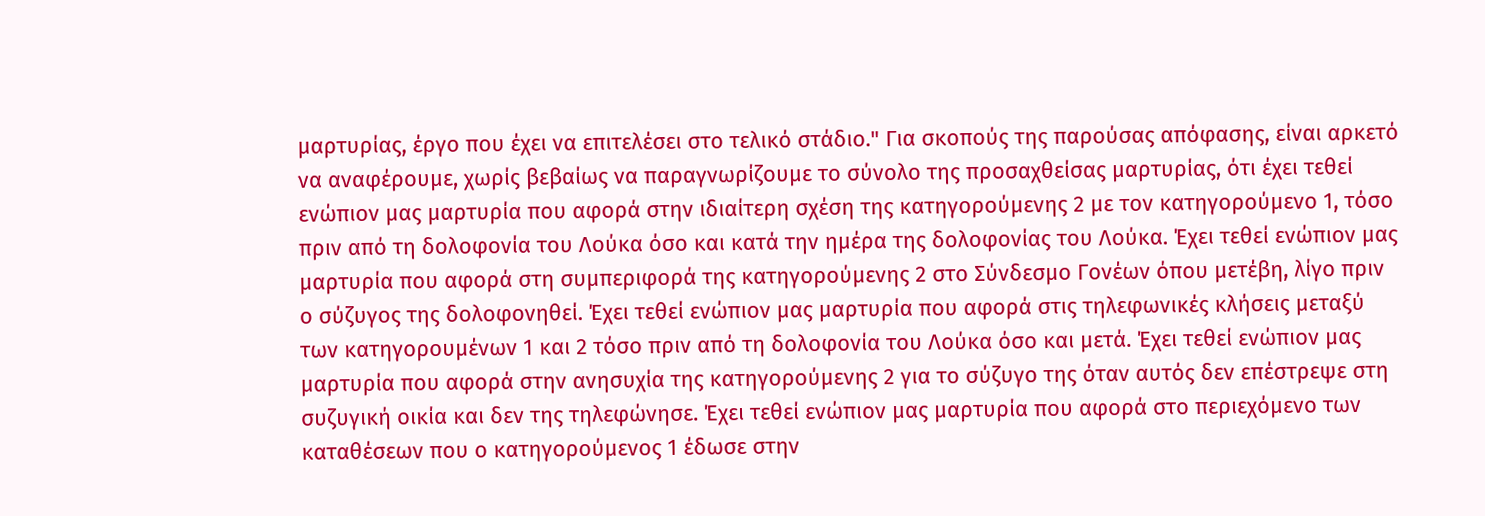μαρτυρίας, έργο που έχει να επιτελέσει στο τελικό στάδιο." Για σκοπούς της παρούσας απόφασης, είναι αρκετό να αναφέρουμε, χωρίς βεβαίως να παραγνωρίζουμε το σύνολο της προσαχθείσας μαρτυρίας, ότι έχει τεθεί ενώπιον μας μαρτυρία που αφορά στην ιδιαίτερη σχέση της κατηγορούμενης 2 με τον κατηγορούμενο 1, τόσο πριν από τη δολοφονία του Λούκα όσο και κατά την ημέρα της δολοφονίας του Λούκα. Έχει τεθεί ενώπιον μας μαρτυρία που αφορά στη συμπεριφορά της κατηγορούμενης 2 στο Σύνδεσμο Γονέων όπου μετέβη, λίγο πριν ο σύζυγος της δολοφονηθεί. Έχει τεθεί ενώπιον μας μαρτυρία που αφορά στις τηλεφωνικές κλήσεις μεταξύ των κατηγορουμένων 1 και 2 τόσο πριν από τη δολοφονία του Λούκα όσο και μετά. Έχει τεθεί ενώπιον μας μαρτυρία που αφορά στην ανησυχία της κατηγορούμενης 2 για το σύζυγο της όταν αυτός δεν επέστρεψε στη συζυγική οικία και δεν της τηλεφώνησε. Έχει τεθεί ενώπιον μας μαρτυρία που αφορά στο περιεχόμενο των καταθέσεων που ο κατηγορούμενος 1 έδωσε στην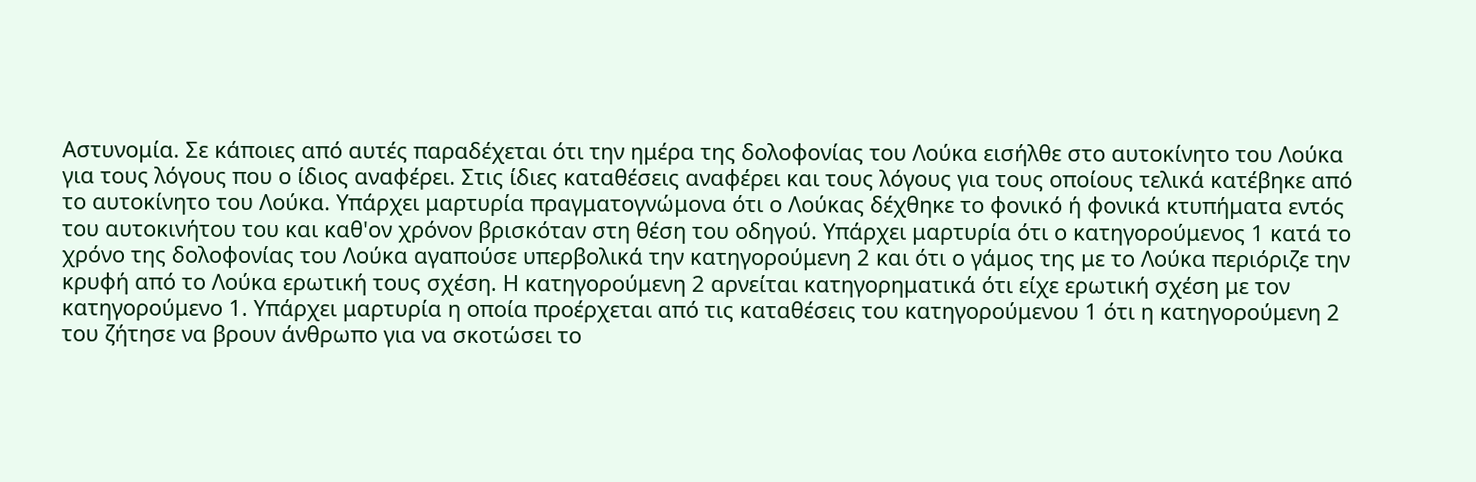Αστυνομία. Σε κάποιες από αυτές παραδέχεται ότι την ημέρα της δολοφονίας του Λούκα εισήλθε στο αυτοκίνητο του Λούκα για τους λόγους που ο ίδιος αναφέρει. Στις ίδιες καταθέσεις αναφέρει και τους λόγους για τους οποίους τελικά κατέβηκε από το αυτοκίνητο του Λούκα. Υπάρχει μαρτυρία πραγματογνώμονα ότι ο Λούκας δέχθηκε το φονικό ή φονικά κτυπήματα εντός του αυτοκινήτου του και καθ'ον χρόνον βρισκόταν στη θέση του οδηγού. Υπάρχει μαρτυρία ότι ο κατηγορούμενος 1 κατά το χρόνο της δολοφονίας του Λούκα αγαπούσε υπερβολικά την κατηγορούμενη 2 και ότι ο γάμος της με το Λούκα περιόριζε την κρυφή από το Λούκα ερωτική τους σχέση. Η κατηγορούμενη 2 αρνείται κατηγορηματικά ότι είχε ερωτική σχέση με τον κατηγορούμενο 1. Υπάρχει μαρτυρία η οποία προέρχεται από τις καταθέσεις του κατηγορούμενου 1 ότι η κατηγορούμενη 2 του ζήτησε να βρουν άνθρωπο για να σκοτώσει το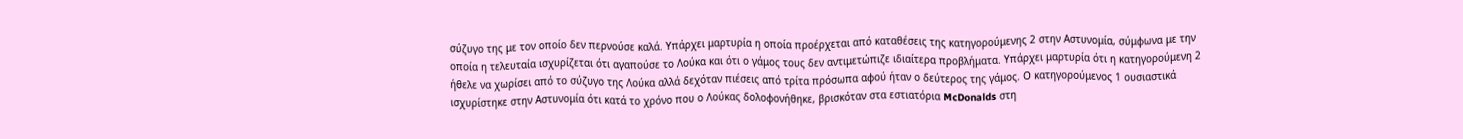σύζυγο της με τον οποίο δεν περνούσε καλά. Υπάρχει μαρτυρία η οποία προέρχεται από καταθέσεις της κατηγορούμενης 2 στην Αστυνομία, σύμφωνα με την οποία η τελευταία ισχυρίζεται ότι αγαπούσε το Λούκα και ότι ο γάμος τους δεν αντιμετώπιζε ιδιαίτερα προβλήματα. Υπάρχει μαρτυρία ότι η κατηγορούμενη 2 ήθελε να χωρίσει από το σύζυγο της Λούκα αλλά δεχόταν πιέσεις από τρίτα πρόσωπα αφού ήταν ο δεύτερος της γάμος. Ο κατηγορούμενος 1 ουσιαστικά ισχυρίστηκε στην Αστυνομία ότι κατά το χρόνο που ο Λούκας δολοφονήθηκε, βρισκόταν στα εστιατόρια McDonalds στη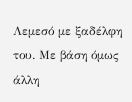Λεμεσό με ξαδέλφη του. Με βάση όμως άλλη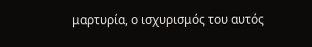μαρτυρία, ο ισχυρισμός του αυτός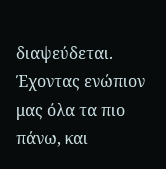διαψεύδεται. Έχοντας ενώπιον μας όλα τα πιο πάνω, και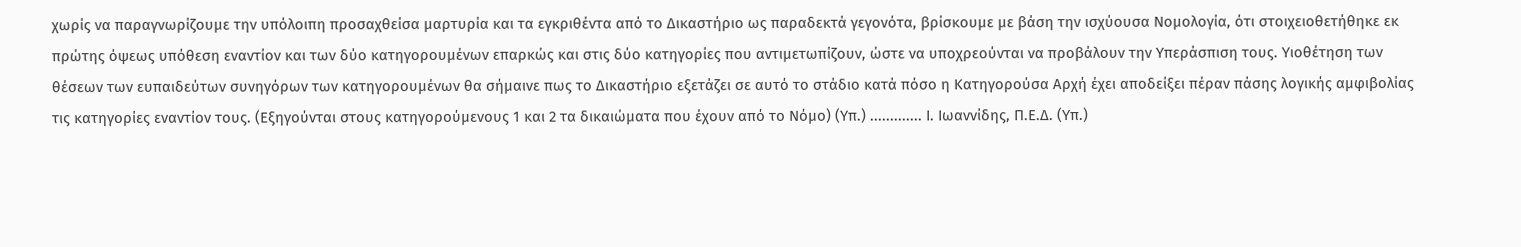χωρίς να παραγνωρίζουμε την υπόλοιπη προσαχθείσα μαρτυρία και τα εγκριθέντα από το Δικαστήριο ως παραδεκτά γεγονότα, βρίσκουμε με βάση την ισχύουσα Νομολογία, ότι στοιχειοθετήθηκε εκ πρώτης όψεως υπόθεση εναντίον και των δύο κατηγορουμένων επαρκώς και στις δύο κατηγορίες που αντιμετωπίζουν, ώστε να υποχρεούνται να προβάλουν την Υπεράσπιση τους. Υιοθέτηση των θέσεων των ευπαιδεύτων συνηγόρων των κατηγορουμένων θα σήμαινε πως το Δικαστήριο εξετάζει σε αυτό το στάδιο κατά πόσο η Κατηγορούσα Αρχή έχει αποδείξει πέραν πάσης λογικής αμφιβολίας τις κατηγορίες εναντίον τους. (Εξηγούνται στους κατηγορούμενους 1 και 2 τα δικαιώματα που έχουν από το Νόμο) (Υπ.) ............. Ι. Ιωαννίδης, Π.Ε.Δ. (Υπ.)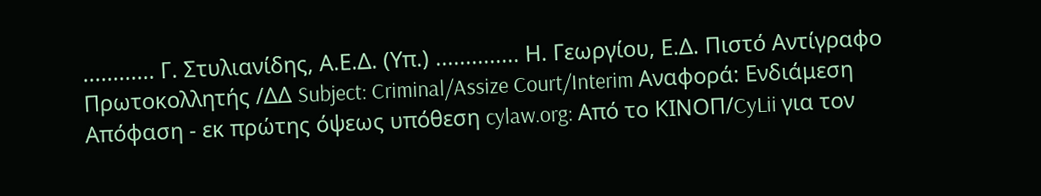............ Γ. Στυλιανίδης, Α.Ε.Δ. (Υπ.) .............. Η. Γεωργίου, Ε.Δ. Πιστό Αντίγραφο Πρωτοκολλητής /ΔΔ Subject: Criminal/Assize Court/Interim Αναφορά: Ενδιάμεση Απόφαση - εκ πρώτης όψεως υπόθεση cylaw.org: Από το ΚΙΝOΠ/CyLii για τον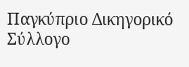Παγκύπριο Δικηγορικό Σύλλογο